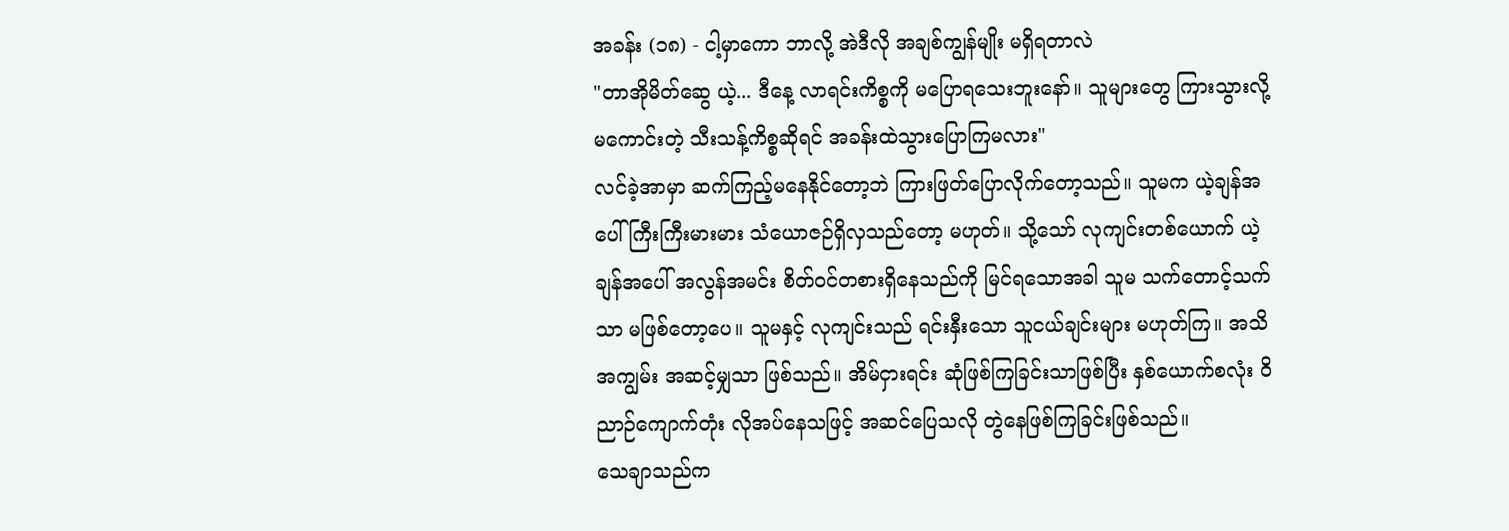အခန်း (၁၈) - ငါ့မှာကော ဘာလို့ အဲဒီလို အချစ်ကျွန်မျိုး မရှိရတာလဲ
"တာအိုမိတ်ဆွေ ယဲ့... ဒီနေ့ လာရင်းကိစ္စကို မပြောရသေးဘူးနော်။ သူများတွေ ကြားသွားလို့ မကောင်းတဲ့ သီးသန့်ကိစ္စဆိုရင် အခန်းထဲသွားပြောကြမလား"
လင်ခဲ့အာမှာ ဆက်ကြည့်မနေနိုင်တော့ဘဲ ကြားဖြတ်ပြောလိုက်တော့သည်။ သူမက ယဲ့ချန်အပေါ် ကြီးကြီးမားမား သံယောဇဉ်ရှိလှသည်တော့ မဟုတ်။ သို့သော် လုကျင်းတစ်ယောက် ယဲ့ချန်အပေါ် အလွန်အမင်း စိတ်ဝင်တစားရှိနေသည်ကို မြင်ရသောအခါ သူမ သက်တောင့်သက်သာ မဖြစ်တော့ပေ။ သူမနှင့် လုကျင်းသည် ရင်းနှီးသော သူငယ်ချင်းများ မဟုတ်ကြ။ အသိအကျွမ်း အဆင့်မျှသာ ဖြစ်သည်။ အိမ်ငှားရင်း ဆုံဖြစ်ကြခြင်းသာဖြစ်ပြီး နှစ်ယောက်စလုံး ဝိညာဉ်ကျောက်တုံး လိုအပ်နေသဖြင့် အဆင်ပြေသလို တွဲနေဖြစ်ကြခြင်းဖြစ်သည်။
သေချာသည်က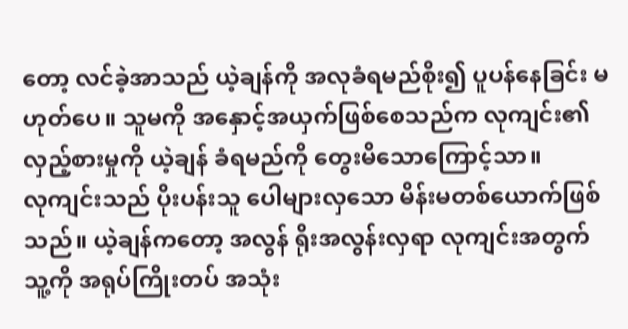တော့ လင်ခဲ့အာသည် ယဲ့ချန်ကို အလုခံရမည်စိုး၍ ပူပန်နေခြင်း မဟုတ်ပေ။ သူမကို အနှောင့်အယှက်ဖြစ်စေသည်က လုကျင်း၏ လှည့်စားမှုကို ယဲ့ချန် ခံရမည်ကို တွေးမိသောကြောင့်သာ။
လုကျင်းသည် ပိုးပန်းသူ ပေါများလှသော မိန်းမတစ်ယောက်ဖြစ်သည်။ ယဲ့ချန်ကတော့ အလွန် ရိုးအလွန်းလှရာ လုကျင်းအတွက် သူ့ကို အရုပ်ကြိုးတပ် အသုံး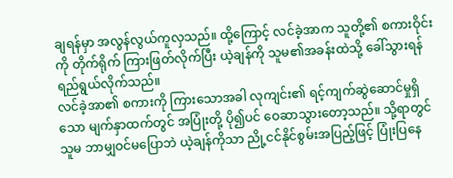ချရန်မှာ အလွန်လွယ်ကူလှသည်။ ထို့ကြောင့် လင်ခဲ့အာက သူတို့၏ စကားဝိုင်းကို တိုက်ရိုက် ကြားဖြတ်လိုက်ပြီး ယဲ့ချန်ကို သူမ၏အခန်းထဲသို့ ခေါ်သွားရန် ရည်ရွယ်လိုက်သည်။
လင်ခဲ့အာ၏ စကားကို ကြားသောအခါ လုကျင်း၏ ရင့်ကျက်ဆွဲဆောင်မှုရှိသော မျက်နှာထက်တွင် အပြုံးတို့ ပို၍ပင် ဝေဆာသွားတော့သည်။ သို့ရာတွင် သူမ ဘာမျှဝင်မပြောဘဲ ယဲ့ချန်ကိုသာ ညို့ငင်နိုင်စွမ်းအပြည့်ဖြင့် ပြုံးပြနေ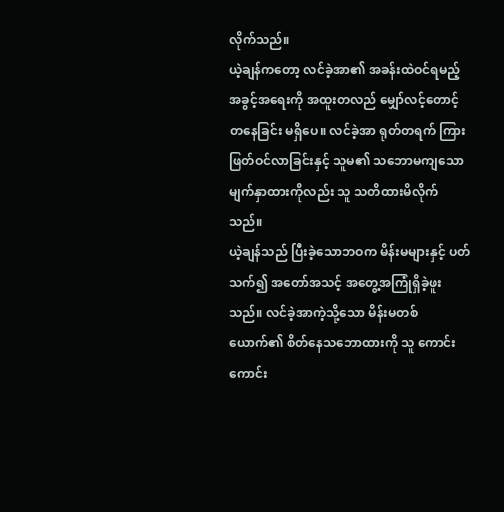လိုက်သည်။
ယဲ့ချန်ကတော့ လင်ခဲ့အာ၏ အခန်းထဲဝင်ရမည့် အခွင့်အရေးကို အထူးတလည် မျှော်လင့်တောင့်တနေခြင်း မရှိပေ။ လင်ခဲ့အာ ရုတ်တရက် ကြားဖြတ်ဝင်လာခြင်းနှင့် သူမ၏ သဘောမကျသော မျက်နှာထားကိုလည်း သူ သတိထားမိလိုက်သည်။
ယဲ့ချန်သည် ပြီးခဲ့သောဘဝက မိန်းမများနှင့် ပတ်သက်၍ အတော်အသင့် အတွေ့အကြုံရှိခဲ့ဖူးသည်။ လင်ခဲ့အာကဲ့သို့သော မိန်းမတစ်ယောက်၏ စိတ်နေသဘောထားကို သူ ကောင်းကောင်း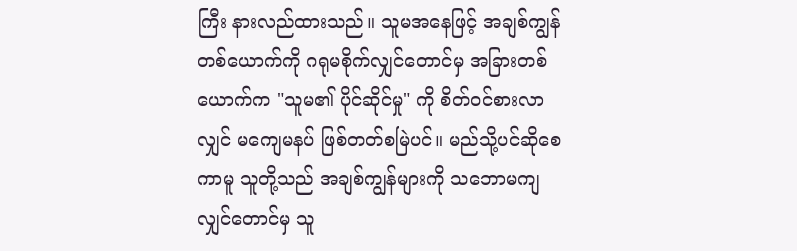ကြီး နားလည်ထားသည်။ သူမအနေဖြင့် အချစ်ကျွန်တစ်ယောက်ကို ဂရုမစိုက်လျှင်တောင်မှ အခြားတစ်ယောက်က "သူမ၏ ပိုင်ဆိုင်မှု" ကို စိတ်ဝင်စားလာလျှင် မကျေမနပ် ဖြစ်တတ်စမြဲပင်။ မည်သို့ပင်ဆိုစေကာမူ သူတို့သည် အချစ်ကျွန်များကို သဘောမကျလျှင်တောင်မှ သူ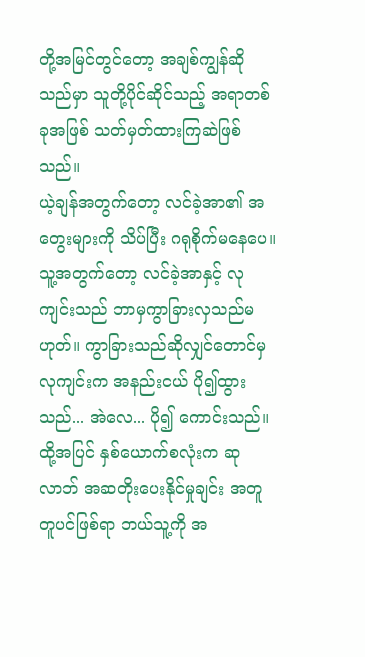တို့အမြင်တွင်တော့ အချစ်ကျွန်ဆိုသည်မှာ သူတို့ပိုင်ဆိုင်သည့် အရာတစ်ခုအဖြစ် သတ်မှတ်ထားကြဆဲဖြစ်သည်။
ယဲ့ချန်အတွက်တော့ လင်ခဲ့အာ၏ အတွေးများကို သိပ်ပြီး ဂရုစိုက်မနေပေ။ သူ့အတွက်တော့ လင်ခဲ့အာနှင့် လုကျင်းသည် ဘာမှကွာခြားလှသည်မဟုတ်။ ကွာခြားသည်ဆိုလျှင်တောင်မှ လုကျင်းက အနည်းငယ် ပို၍ထွားသည်... အဲလေ... ပို၍ ကောင်းသည်။ ထို့အပြင် နှစ်ယောက်စလုံးက ဆုလာဘ် အဆတိုးပေးနိုင်မှုချင်း အတူတူပင်ဖြစ်ရာ ဘယ်သူ့ကို အ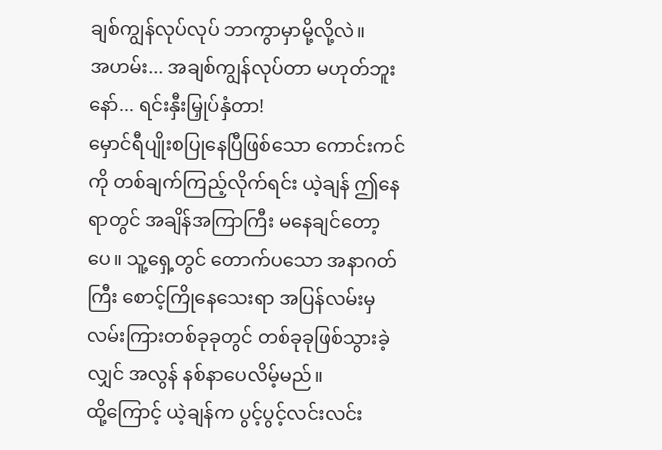ချစ်ကျွန်လုပ်လုပ် ဘာကွာမှာမို့လို့လဲ။
အဟမ်း... အချစ်ကျွန်လုပ်တာ မဟုတ်ဘူးနော်... ရင်းနှီးမြှုပ်နှံတာ!
မှောင်ရီပျိုးစပြုနေပြီဖြစ်သော ကောင်းကင်ကို တစ်ချက်ကြည့်လိုက်ရင်း ယဲ့ချန် ဤနေရာတွင် အချိန်အကြာကြီး မနေချင်တော့ပေ။ သူ့ရှေ့တွင် တောက်ပသော အနာဂတ်ကြီး စောင့်ကြိုနေသေးရာ အပြန်လမ်းမှ လမ်းကြားတစ်ခုခုတွင် တစ်ခုခုဖြစ်သွားခဲ့လျှင် အလွန် နစ်နာပေလိမ့်မည်။
ထို့ကြောင့် ယဲ့ချန်က ပွင့်ပွင့်လင်းလင်း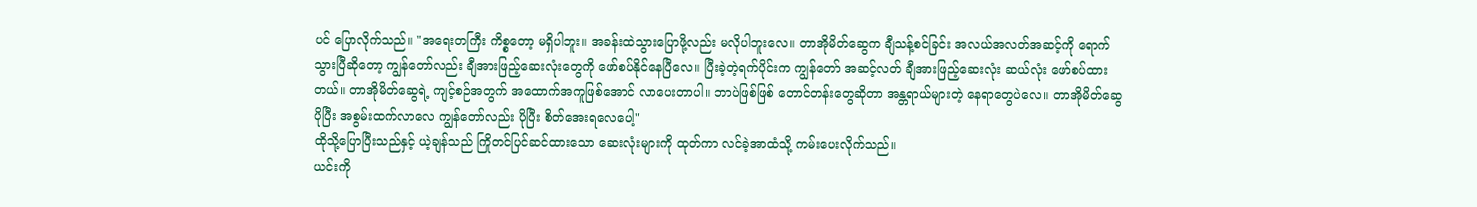ပင် ပြောလိုက်သည်။ "အရေးတကြီး ကိစ္စတော့ မရှိပါဘူး။ အခန်းထဲသွားပြောဖို့လည်း မလိုပါဘူးလေ။ တာအိုမိတ်ဆွေက ချီသန့်စင်ခြင်း အလယ်အလတ်အဆင့်ကို ရောက်သွားပြီဆိုတော့ ကျွန်တော်လည်း ချီအားဖြည့်ဆေးလုံးတွေကို ဖော်စပ်နိုင်နေပြီလေ။ ပြီးခဲ့တဲ့ရက်ပိုင်းက ကျွန်တော် အဆင့်လတ် ချီအားဖြည့်ဆေးလုံး ဆယ်လုံး ဖော်စပ်ထားတယ်။ တာအိုမိတ်ဆွေရဲ့ ကျင့်စဉ်အတွက် အထောက်အကူဖြစ်အောင် လာပေးတာပါ။ ဘာပဲဖြစ်ဖြစ် တောင်တန်းတွေဆိုတာ အန္တရာယ်များတဲ့ နေရာတွေပဲလေ။ တာအိုမိတ်ဆွေ ပိုပြီး အစွမ်းထက်လာလေ ကျွန်တော်လည်း ပိုပြီး စိတ်အေးရလေပေါ့"
ထိုသို့ပြောပြီးသည်နှင့် ယဲ့ချန်သည် ကြိုတင်ပြင်ဆင်ထားသော ဆေးလုံးများကို ထုတ်ကာ လင်ခဲ့အာထံသို့ ကမ်းပေးလိုက်သည်။
ယင်းကို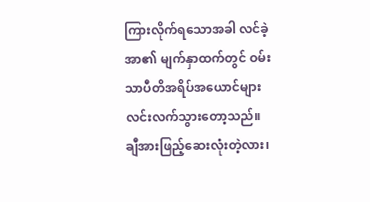ကြားလိုက်ရသောအခါ လင်ခဲ့အာ၏ မျက်နှာထက်တွင် ဝမ်းသာပီတိအရိပ်အယောင်များ လင်းလက်သွားတော့သည်။ ချီအားဖြည့်ဆေးလုံးတဲ့လား၊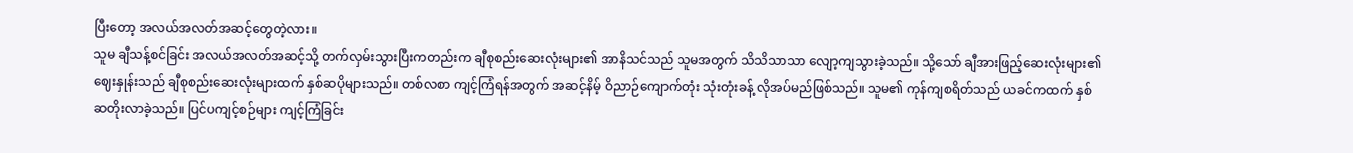ပြီးတော့ အလယ်အလတ်အဆင့်တွေတဲ့လား။
သူမ ချီသန့်စင်ခြင်း အလယ်အလတ်အဆင့်သို့ တက်လှမ်းသွားပြီးကတည်းက ချီစုစည်းဆေးလုံးများ၏ အာနိသင်သည် သူမအတွက် သိသိသာသာ လျော့ကျသွားခဲ့သည်။ သို့သော် ချီအားဖြည့်ဆေးလုံးများ၏ ဈေးနှုန်းသည် ချီစုစည်းဆေးလုံးများထက် နှစ်ဆပိုများသည်။ တစ်လစာ ကျင့်ကြံရန်အတွက် အဆင့်နိမ့် ဝိညာဉ်ကျောက်တုံး သုံးတုံးခန့် လိုအပ်မည်ဖြစ်သည်။ သူမ၏ ကုန်ကျစရိတ်သည် ယခင်ကထက် နှစ်ဆတိုးလာခဲ့သည်။ ပြင်ပကျင့်စဉ်များ ကျင့်ကြံခြင်း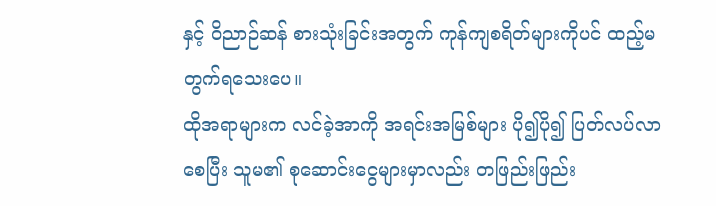နှင့် ဝိညာဉ်ဆန် စားသုံးခြင်းအတွက် ကုန်ကျစရိတ်များကိုပင် ထည့်မတွက်ရသေးပေ။
ထိုအရာများက လင်ခဲ့အာကို အရင်းအမြစ်များ ပို၍ပို၍ ပြတ်လပ်လာစေပြီး သူမ၏ စုဆောင်းငွေများမှာလည်း တဖြည်းဖြည်း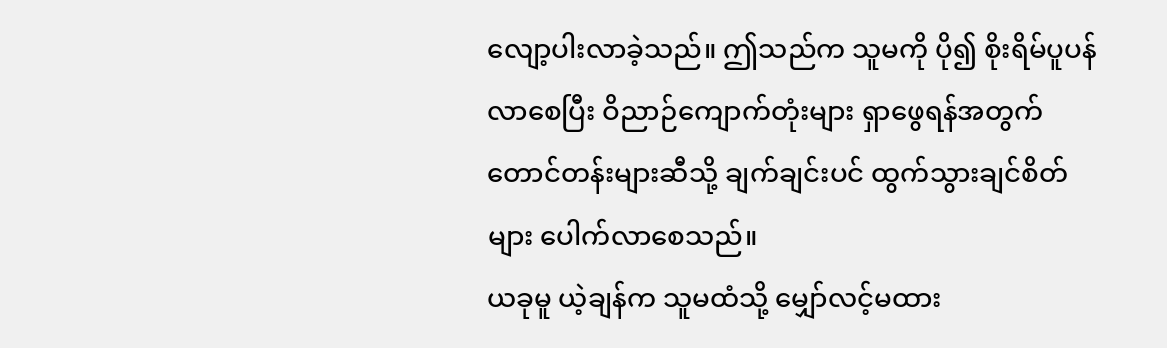လျော့ပါးလာခဲ့သည်။ ဤသည်က သူမကို ပို၍ စိုးရိမ်ပူပန်လာစေပြီး ဝိညာဉ်ကျောက်တုံးများ ရှာဖွေရန်အတွက် တောင်တန်းများဆီသို့ ချက်ချင်းပင် ထွက်သွားချင်စိတ်များ ပေါက်လာစေသည်။
ယခုမူ ယဲ့ချန်က သူမထံသို့ မျှော်လင့်မထား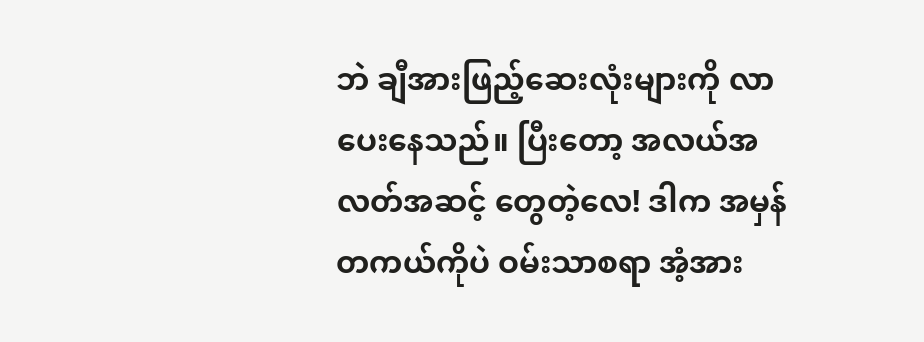ဘဲ ချီအားဖြည့်ဆေးလုံးများကို လာပေးနေသည်။ ပြီးတော့ အလယ်အလတ်အဆင့် တွေတဲ့လေ! ဒါက အမှန်တကယ်ကိုပဲ ဝမ်းသာစရာ အံ့အား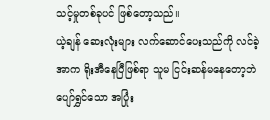သင့်မှုတစ်ခုပင် ဖြစ်တော့သည်။
ယဲ့ချန် ဆေးလုံးများ လက်ဆောင်ပေးသည်ကို လင်ခဲ့အာက ရိုးအီနေပြီဖြစ်ရာ သူမ ငြင်းဆန်မနေတော့ဘဲ ပျော်ရွှင်သော အပြုံး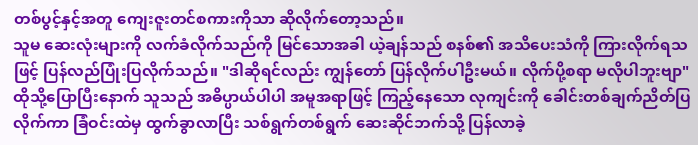တစ်ပွင့်နှင့်အတူ ကျေးဇူးတင်စကားကိုသာ ဆိုလိုက်တော့သည်။
သူမ ဆေးလုံးများကို လက်ခံလိုက်သည်ကို မြင်သောအခါ ယဲ့ချန်သည် စနစ်၏ အသိပေးသံကို ကြားလိုက်ရသဖြင့် ပြန်လည်ပြုံးပြလိုက်သည်။ "ဒါဆိုရင်လည်း ကျွန်တော် ပြန်လိုက်ပါဦးမယ်။ လိုက်ပို့စရာ မလိုပါဘူးဗျာ"
ထိုသို့ပြောပြီးနောက် သူသည် အဓိပ္ပာယ်ပါပါ အမူအရာဖြင့် ကြည့်နေသော လုကျင်းကို ခေါင်းတစ်ချက်ညိတ်ပြလိုက်ကာ ခြံဝင်းထဲမှ ထွက်ခွာလာပြီး သစ်ရွက်တစ်ရွက် ဆေးဆိုင်ဘက်သို့ ပြန်လာခဲ့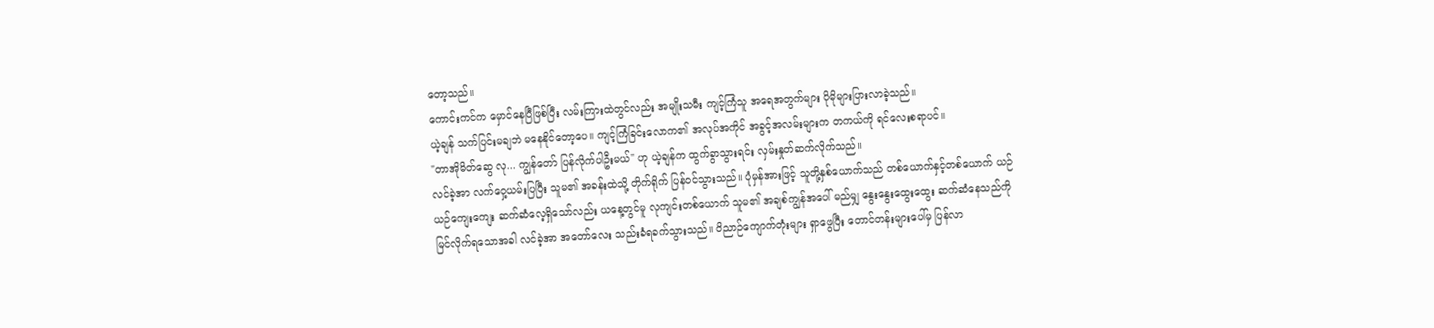တော့သည်။
ကောင်းကင်က မှောင်နေပြီဖြစ်ပြီး လမ်းကြားထဲတွင်လည်း အမျိုးသမီး ကျင့်ကြံသူ အရေအတွက်များ ပိုမိုများပြားလာခဲ့သည်။
ယဲ့ချန် သက်ပြင်းမချဘဲ မနေနိုင်တော့ပေ။ ကျင့်ကြံခြင်းလောက၏ အလုပ်အကိုင် အခွင့်အလမ်းများက တကယ်ကို ရင်လေးစရာပင်။
"တာအိုမိတ်ဆွေ လု... ကျွန်တော် ပြန်လိုက်ပါဦးမယ်" ဟု ယဲ့ချန်က ထွက်ခွာသွားရင်း လှမ်းနှုတ်ဆက်လိုက်သည်။
လင်ခဲ့အာ လက်ဝှေ့ယမ်းပြပြီး သူမ၏ အခန်းထဲသို့ တိုက်ရိုက် ပြန်ဝင်သွားသည်။ ပုံမှန်အားဖြင့် သူတို့နှစ်ယောက်သည် တစ်ယောက်နှင့်တစ်ယောက် ယဉ်ယဉ်ကျေးကျေး ဆက်ဆံလေ့ရှိသော်လည်း ယနေ့တွင်မူ လုကျင်းတစ်ယောက် သူမ၏ အချစ်ကျွန်အပေါ် မည်မျှ နွေးနွေးထွေးထွေး ဆက်ဆံနေသည်ကို မြင်လိုက်ရသောအခါ လင်ခဲ့အာ အတော်လေး သည်းခံရခက်သွားသည်။ ဝိညာဉ်ကျောက်တုံးများ ရှာဖွေပြီး တောင်တန်းများပေါ်မှ ပြန်လာ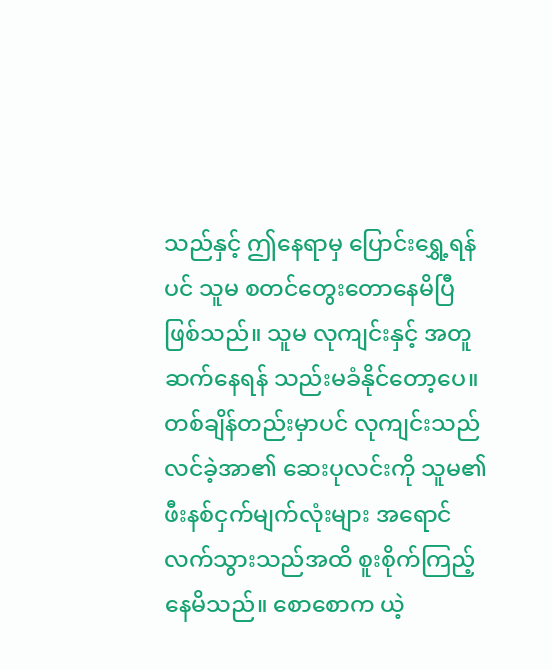သည်နှင့် ဤနေရာမှ ပြောင်းရွှေ့ရန်ပင် သူမ စတင်တွေးတောနေမိပြီဖြစ်သည်။ သူမ လုကျင်းနှင့် အတူဆက်နေရန် သည်းမခံနိုင်တော့ပေ။
တစ်ချိန်တည်းမှာပင် လုကျင်းသည် လင်ခဲ့အာ၏ ဆေးပုလင်းကို သူမ၏ ဖီးနစ်ငှက်မျက်လုံးများ အရောင်လက်သွားသည်အထိ စူးစိုက်ကြည့်နေမိသည်။ စောစောက ယဲ့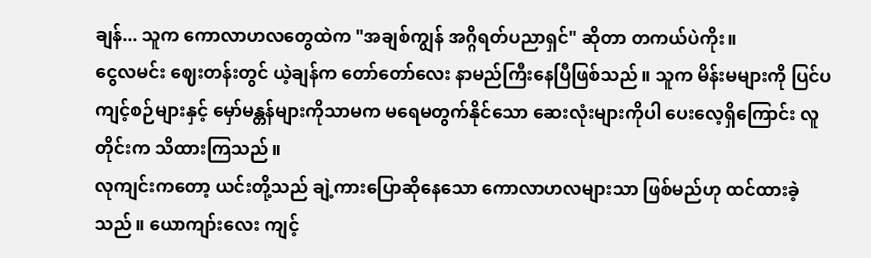ချန်... သူက ကောလာဟလတွေထဲက "အချစ်ကျွန် အဂ္ဂိရတ်ပညာရှင်" ဆိုတာ တကယ်ပဲကိုး။
ငွေလမင်း ဈေးတန်းတွင် ယဲ့ချန်က တော်တော်လေး နာမည်ကြီးနေပြီဖြစ်သည်။ သူက မိန်းမများကို ပြင်ပကျင့်စဉ်များနှင့် မှော်မန္တန်များကိုသာမက မရေမတွက်နိုင်သော ဆေးလုံးများကိုပါ ပေးလေ့ရှိကြောင်း လူတိုင်းက သိထားကြသည်။
လုကျင်းကတော့ ယင်းတို့သည် ချဲ့ကားပြောဆိုနေသော ကောလာဟလများသာ ဖြစ်မည်ဟု ထင်ထားခဲ့သည်။ ယောကျာ်းလေး ကျင့်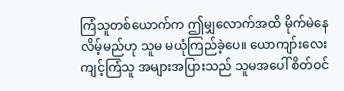ကြံသူတစ်ယောက်က ဤမျှလောက်အထိ မိုက်မဲနေလိမ့်မည်ဟု သူမ မယုံကြည်ခဲ့ပေ။ ယောကျာ်းလေး ကျင့်ကြံသူ အများအပြားသည် သူမအပေါ် စိတ်ဝင်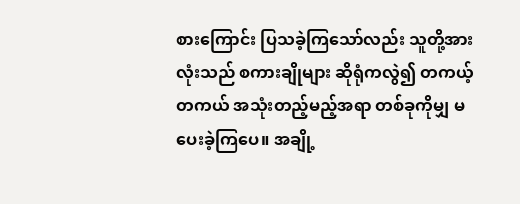စားကြောင်း ပြသခဲ့ကြသော်လည်း သူတို့အားလုံးသည် စကားချိုများ ဆိုရုံကလွဲ၍ တကယ့်တကယ် အသုံးတည့်မည့်အရာ တစ်ခုကိုမျှ မပေးခဲ့ကြပေ။ အချို့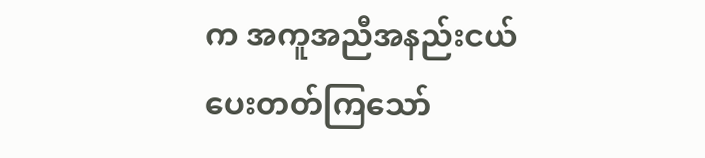က အကူအညီအနည်းငယ် ပေးတတ်ကြသော်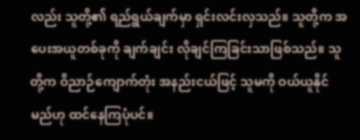လည်း သူတို့၏ ရည်ရွယ်ချက်မှာ ရှင်းလင်းလှသည်။ သူတို့က အပေးအယူတစ်ခုကို ချက်ချင်း လိုချင်ကြခြင်းသာဖြစ်သည်။ သူတို့က ဝိညာဉ်ကျောက်တုံး အနည်းငယ်ဖြင့် သူမကို ဝယ်ယူနိုင်မည်ဟု ထင်နေကြပုံပင်။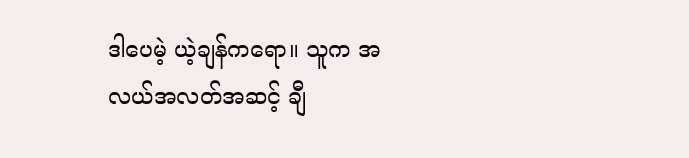ဒါပေမဲ့ ယဲ့ချန်ကရော။ သူက အလယ်အလတ်အဆင့် ချီ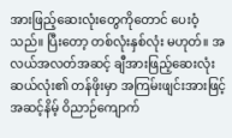အားဖြည့်ဆေးလုံးတွေကိုတောင် ပေးဝံ့သည်။ ပြီးတော့ တစ်လုံးနှစ်လုံး မဟုတ်။ အလယ်အလတ်အဆင့် ချီအားဖြည့်ဆေးလုံး ဆယ်လုံး၏ တန်ဖိုးမှာ အကြမ်းဖျင်းအားဖြင့် အဆင့်နိမ့် ဝိညာဉ်ကျောက်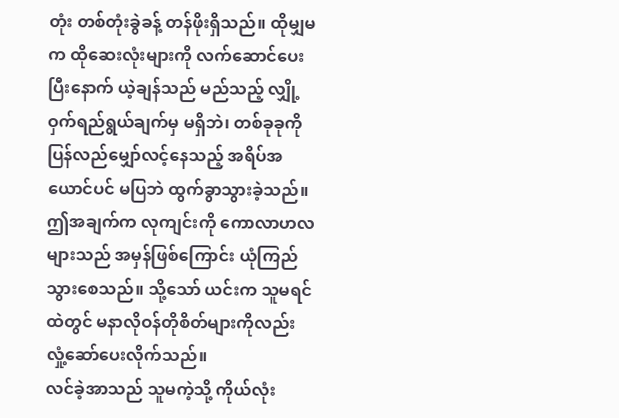တုံး တစ်တုံးခွဲခန့် တန်ဖိုးရှိသည်။ ထိုမျှမက ထိုဆေးလုံးများကို လက်ဆောင်ပေးပြီးနောက် ယဲ့ချန်သည် မည်သည့် လျှို့ဝှက်ရည်ရွယ်ချက်မှ မရှိဘဲ၊ တစ်ခုခုကို ပြန်လည်မျှော်လင့်နေသည့် အရိပ်အယောင်ပင် မပြဘဲ ထွက်ခွာသွားခဲ့သည်။ ဤအချက်က လုကျင်းကို ကောလာဟလများသည် အမှန်ဖြစ်ကြောင်း ယုံကြည်သွားစေသည်။ သို့သော် ယင်းက သူမရင်ထဲတွင် မနာလိုဝန်တိုစိတ်များကိုလည်း လှုံ့ဆော်ပေးလိုက်သည်။
လင်ခဲ့အာသည် သူမကဲ့သို့ ကိုယ်လုံး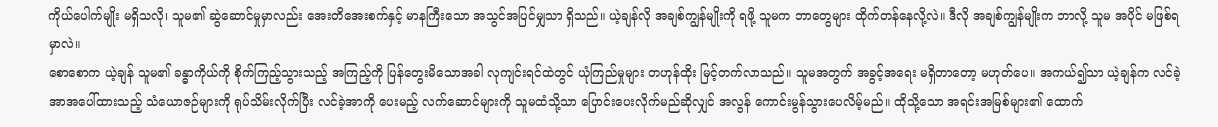ကိုယ်ပေါက်မျိုး မရှိသလို၊ သူမ၏ ဆွဲဆောင်မှုမှာလည်း အေးတိအေးစက်နှင့် မာနကြီးသော အသွင်အပြင်မျှသာ ရှိသည်။ ယဲ့ချန်လို အချစ်ကျွန်မျိုးကို ရဖို့ သူမက ဘာတွေများ ထိုက်တန်နေလို့လဲ။ ဒီလို အချစ်ကျွန်မျိုးက ဘာလို့ သူမ အပိုင် မဖြစ်ရမှာလဲ။
စောစောက ယဲ့ချန် သူမ၏ ခန္ဓာကိုယ်ကို စိုက်ကြည့်သွားသည့် အကြည့်ကို ပြန်တွေးမိသောအခါ လုကျင်းရင်ထဲတွင် ယုံကြည်မှုများ တဟုန်ထိုး မြင့်တက်လာသည်။ သူမအတွက် အခွင့်အရေး မရှိတာတော့ မဟုတ်ပေ။ အကယ်၍သာ ယဲ့ချန်က လင်ခဲ့အာအပေါ်ထားသည့် သံယောဇဉ်များကို ရုပ်သိမ်းလိုက်ပြီး လင်ခဲ့အာကို ပေးမည့် လက်ဆောင်များကို သူမထံသို့သာ ပြောင်းပေးလိုက်မည်ဆိုလျှင် အလွန် ကောင်းမွန်သွားပေလိမ့်မည်။ ထိုသို့သော အရင်းအမြစ်များ၏ ထောက်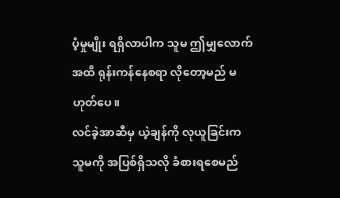ပံ့မှုမျိုး ရရှိလာပါက သူမ ဤမျှလောက်အထိ ရုန်းကန်နေစရာ လိုတော့မည် မဟုတ်ပေ။
လင်ခဲ့အာဆီမှ ယဲ့ချန်ကို လုယူခြင်းက သူမကို အပြစ်ရှိသလို ခံစားရစေမည်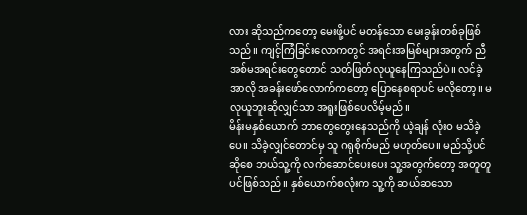လား ဆိုသည်ကတော့ မေးဖို့ပင် မတန်သော မေးခွန်းတစ်ခုဖြစ်သည်။ ကျင့်ကြံခြင်းလောကတွင် အရင်းအမြစ်များအတွက် ညီအစ်မအရင်းတွေတောင် သတ်ဖြတ်လုယူနေကြသည်ပဲ။ လင်ခဲ့အာလို အခန်းဖော်လောက်ကတော့ ပြောနေစရာပင် မလိုတော့။ မလုယူဘူးဆိုလျှင်သာ အရူးဖြစ်ပေလိမ့်မည်။
မိန်းမနှစ်ယောက် ဘာတွေတွေးနေသည်ကို ယဲ့ချန် လုံးဝ မသိခဲ့ပေ။ သိခဲ့လျှင်တောင်မှ သူ ဂရုစိုက်မည် မဟုတ်ပေ။ မည်သို့ပင်ဆိုစေ ဘယ်သူ့ကို လက်ဆောင်ပေးပေး သူ့အတွက်တော့ အတူတူပင်ဖြစ်သည်။ နှစ်ယောက်စလုံးက သူ့ကို ဆယ်ဆသော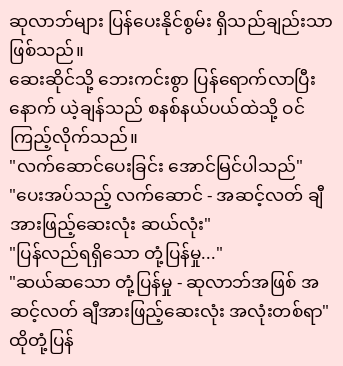ဆုလာဘ်များ ပြန်ပေးနိုင်စွမ်း ရှိသည်ချည်းသာ ဖြစ်သည်။
ဆေးဆိုင်သို့ ဘေးကင်းစွာ ပြန်ရောက်လာပြီးနောက် ယဲ့ချန်သည် စနစ်နယ်ပယ်ထဲသို့ ဝင်ကြည့်လိုက်သည်။
"လက်ဆောင်ပေးခြင်း အောင်မြင်ပါသည်"
"ပေးအပ်သည့် လက်ဆောင် - အဆင့်လတ် ချီအားဖြည့်ဆေးလုံး ဆယ်လုံး"
"ပြန်လည်ရရှိသော တုံ့ပြန်မှု..."
"ဆယ်ဆသော တုံ့ပြန်မှု - ဆုလာဘ်အဖြစ် အဆင့်လတ် ချီအားဖြည့်ဆေးလုံး အလုံးတစ်ရာ"
ထိုတုံ့ပြန်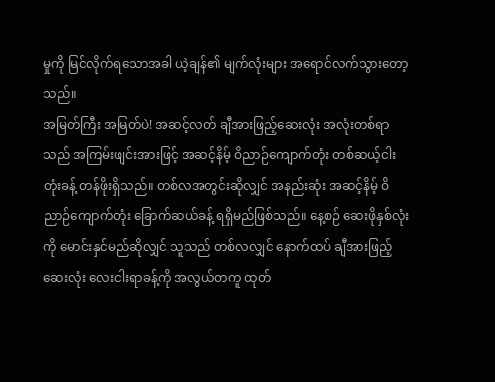မှုကို မြင်လိုက်ရသောအခါ ယဲ့ချန်၏ မျက်လုံးများ အရောင်လက်သွားတော့သည်။
အမြတ်ကြီး အမြတ်ပဲ! အဆင့်လတ် ချီအားဖြည့်ဆေးလုံး အလုံးတစ်ရာသည် အကြမ်းဖျင်းအားဖြင့် အဆင့်နိမ့် ဝိညာဉ်ကျောက်တုံး တစ်ဆယ့်ငါးတုံးခန့် တန်ဖိုးရှိသည်။ တစ်လအတွင်းဆိုလျှင် အနည်းဆုံး အဆင့်နိမ့် ဝိညာဉ်ကျောက်တုံး ခြောက်ဆယ်ခန့် ရရှိမည်ဖြစ်သည်။ နေ့စဉ် ဆေးဖိုနှစ်လုံးကို မောင်းနှင်မည်ဆိုလျှင် သူသည် တစ်လလျှင် နောက်ထပ် ချီအားဖြည့်ဆေးလုံး လေးငါးရာခန့်ကို အလွယ်တကူ ထုတ်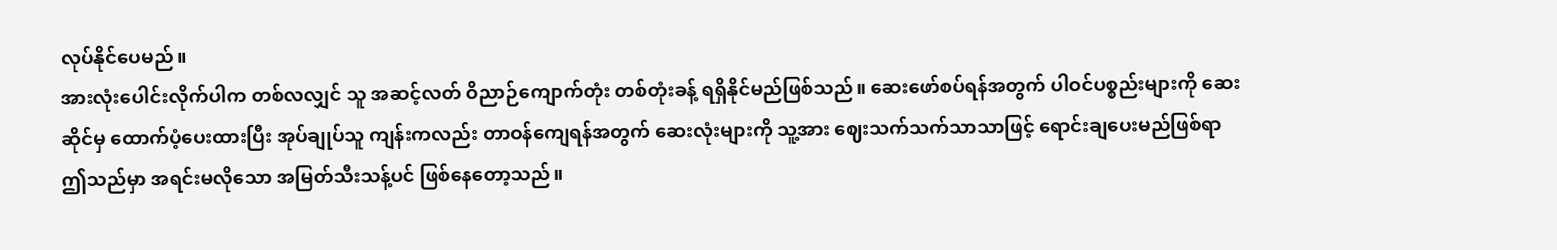လုပ်နိုင်ပေမည်။
အားလုံးပေါင်းလိုက်ပါက တစ်လလျှင် သူ အဆင့်လတ် ဝိညာဉ်ကျောက်တုံး တစ်တုံးခန့် ရရှိနိုင်မည်ဖြစ်သည်။ ဆေးဖော်စပ်ရန်အတွက် ပါဝင်ပစ္စည်းများကို ဆေးဆိုင်မှ ထောက်ပံ့ပေးထားပြီး အုပ်ချုပ်သူ ကျန်းကလည်း တာဝန်ကျေရန်အတွက် ဆေးလုံးများကို သူ့အား ဈေးသက်သက်သာသာဖြင့် ရောင်းချပေးမည်ဖြစ်ရာ ဤသည်မှာ အရင်းမလိုသော အမြတ်သီးသန့်ပင် ဖြစ်နေတော့သည်။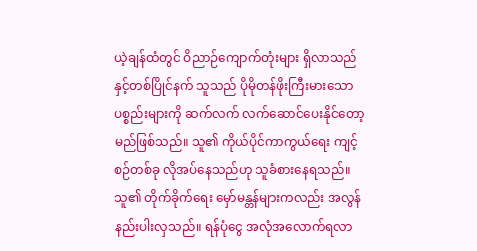ယဲ့ချန်ထံတွင် ဝိညာဉ်ကျောက်တုံးများ ရှိလာသည်နှင့်တစ်ပြိုင်နက် သူသည် ပိုမိုတန်ဖိုးကြီးမားသော ပစ္စည်းများကို ဆက်လက် လက်ဆောင်ပေးနိုင်တော့မည်ဖြစ်သည်။ သူ၏ ကိုယ်ပိုင်ကာကွယ်ရေး ကျင့်စဉ်တစ်ခု လိုအပ်နေသည်ဟု သူခံစားနေရသည်။ သူ၏ တိုက်ခိုက်ရေး မှော်မန္တန်များကလည်း အလွန်နည်းပါးလှသည်။ ရန်ပုံငွေ အလုံအလောက်ရလာ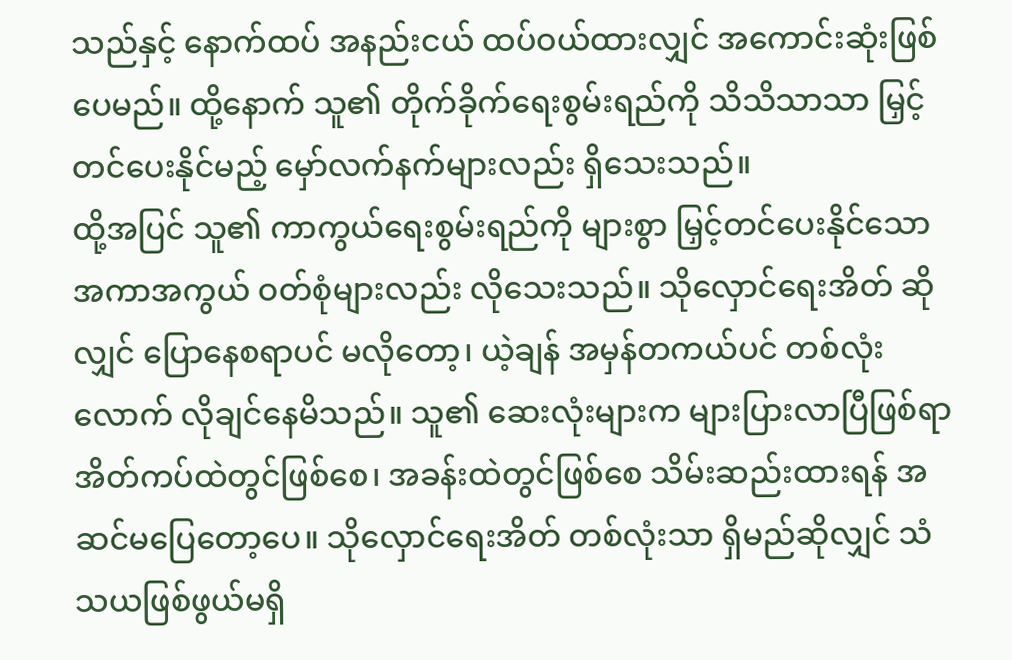သည်နှင့် နောက်ထပ် အနည်းငယ် ထပ်ဝယ်ထားလျှင် အကောင်းဆုံးဖြစ်ပေမည်။ ထို့နောက် သူ၏ တိုက်ခိုက်ရေးစွမ်းရည်ကို သိသိသာသာ မြှင့်တင်ပေးနိုင်မည့် မှော်လက်နက်များလည်း ရှိသေးသည်။
ထို့အပြင် သူ၏ ကာကွယ်ရေးစွမ်းရည်ကို များစွာ မြှင့်တင်ပေးနိုင်သော အကာအကွယ် ဝတ်စုံများလည်း လိုသေးသည်။ သိုလှောင်ရေးအိတ် ဆိုလျှင် ပြောနေစရာပင် မလိုတော့၊ ယဲ့ချန် အမှန်တကယ်ပင် တစ်လုံးလောက် လိုချင်နေမိသည်။ သူ၏ ဆေးလုံးများက များပြားလာပြီဖြစ်ရာ အိတ်ကပ်ထဲတွင်ဖြစ်စေ၊ အခန်းထဲတွင်ဖြစ်စေ သိမ်းဆည်းထားရန် အဆင်မပြေတော့ပေ။ သိုလှောင်ရေးအိတ် တစ်လုံးသာ ရှိမည်ဆိုလျှင် သံသယဖြစ်ဖွယ်မရှိ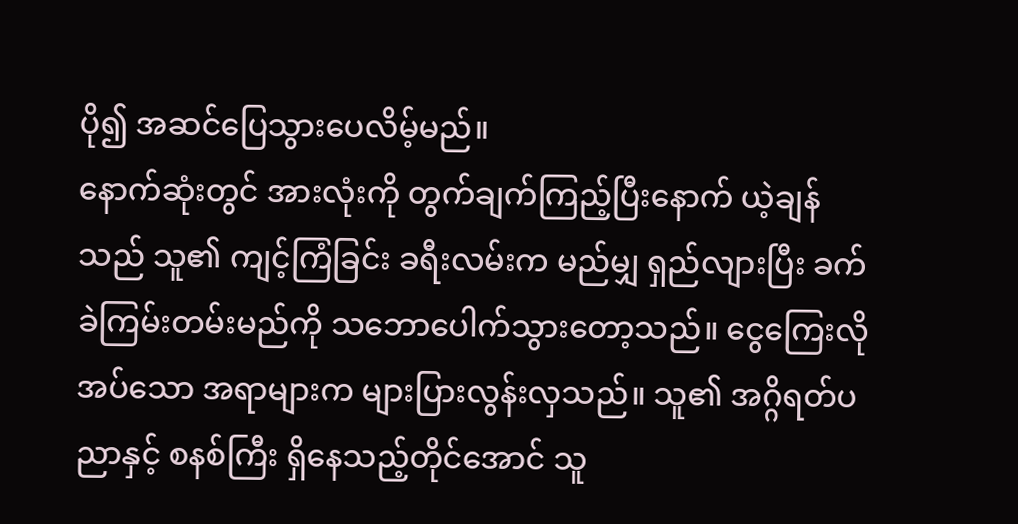ပို၍ အဆင်ပြေသွားပေလိမ့်မည်။
နောက်ဆုံးတွင် အားလုံးကို တွက်ချက်ကြည့်ပြီးနောက် ယဲ့ချန်သည် သူ၏ ကျင့်ကြံခြင်း ခရီးလမ်းက မည်မျှ ရှည်လျားပြီး ခက်ခဲကြမ်းတမ်းမည်ကို သဘောပေါက်သွားတော့သည်။ ငွေကြေးလိုအပ်သော အရာများက များပြားလွန်းလှသည်။ သူ၏ အဂ္ဂိရတ်ပညာနှင့် စနစ်ကြီး ရှိနေသည့်တိုင်အောင် သူ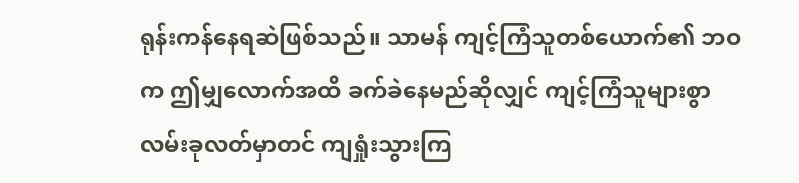ရုန်းကန်နေရဆဲဖြစ်သည်။ သာမန် ကျင့်ကြံသူတစ်ယောက်၏ ဘဝက ဤမျှလောက်အထိ ခက်ခဲနေမည်ဆိုလျှင် ကျင့်ကြံသူများစွာ လမ်းခုလတ်မှာတင် ကျရှုံးသွားကြ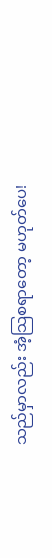သည်မှာလည်း အံ့သြစရာတော့ မဟုတ်ပေ!